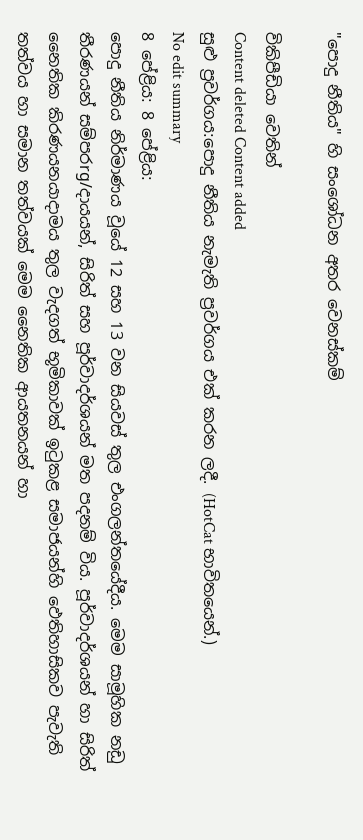"පොදු නීතිය" හි සංශෝධන අතර වෙනස්කම්

විකිපීඩියා වෙතින්
Content deleted Content added
සුළු ප්‍රවර්ගය:පොදු නීතිය නැමැති ප්‍රවර්ගය එක් කරන ලදී. (HotCat භාවිතයෙන්.)
No edit summary
8 පේළිය: 8 පේළිය:
පොදු නීතිය නිර්මාණය වූයේ 12 සහ 13 වන සියවස් තුල එංගලන්තයේදීය. මෙම සාමූහික නඩු තීරණයන් සම්පරrg/දායයන්, සිරිත් සහ පූර්වාදර්ශයන් මත පදනම් විය. පූර්වාදර්ශයන් හා සිරිත් නෛතික කිරණයනයාදාමය තුල වැදගත් භූමිකාවක් ඉටුකළ සමාජයන්හි ඵෙතිහාසිකව පැවැති තත්වය හා සමාන තත්වයක් මෙම නෛතික ආයතනයන් හා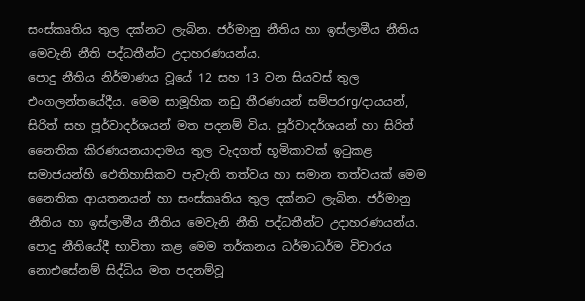සංස්කෘතිය තුල දක්නට ලැබින. ජර්මානු නීතිය හා ඉස්ලාමීය නීතිය මෙවැනි නීති පද්ධතීන්ට උදාහරණයන්ය.
පොදු නීතිය නිර්මාණය වූයේ 12 සහ 13 වන සියවස් තුල එංගලන්තයේදීය. මෙම සාමූහික නඩු තීරණයන් සම්පරrg/දායයන්, සිරිත් සහ පූර්වාදර්ශයන් මත පදනම් විය. පූර්වාදර්ශයන් හා සිරිත් නෛතික කිරණයනයාදාමය තුල වැදගත් භූමිකාවක් ඉටුකළ සමාජයන්හි ඵෙතිහාසිකව පැවැති තත්වය හා සමාන තත්වයක් මෙම නෛතික ආයතනයන් හා සංස්කෘතිය තුල දක්නට ලැබින. ජර්මානු නීතිය හා ඉස්ලාමීය නීතිය මෙවැනි නීති පද්ධතීන්ට උදාහරණයන්ය.
පොදු නීතියේදී භාවිතා කළ මෙම තර්කනය ධර්මාධර්ම විචාරය නොඑසේනම් සිද්ධිය මත පදනම්වූ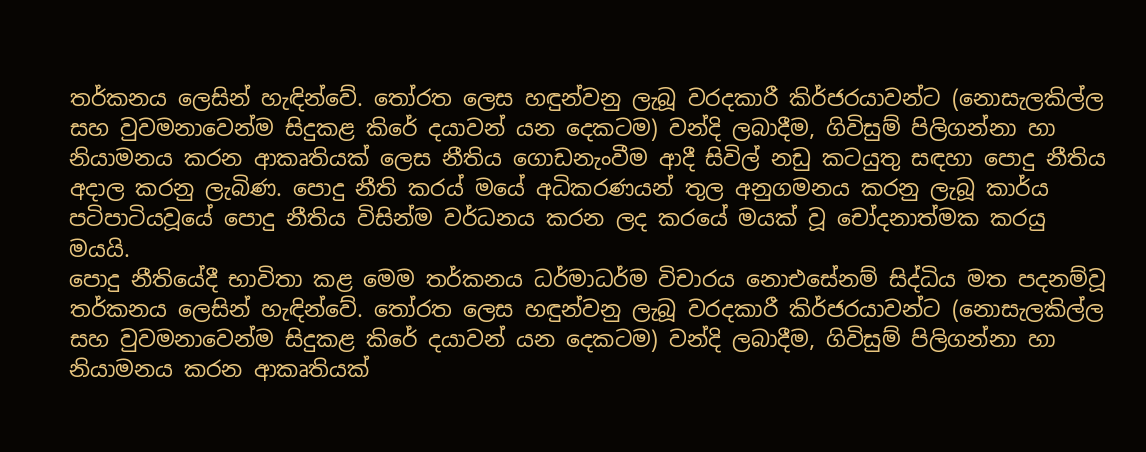තර්කනය ලෙසින් හැඳින්වේ. තෝරත ලෙස හඳුන්වනු ලැබූ වරදකාරී කිර්ජරයාවන්ට (නොසැලකිල්ල සහ වුවමනාවෙන්ම සිදුකළ කිරේ දයාවන් යන දෙකටම) වන්දි ලබාදීම, ගිවිසුම් පිලිගන්නා හා නියාමනය කරන ආකෘතියක් ලෙස නීතිය ගොඩනැංවීම ආදී සිවිල් නඩු කටයුතු සඳහා පොදු නීතිය අදාල කරනු ලැබිණ. පොදු නීති කරය් මයේ අධිකරණයන් තුල අනුගමනය කරනු ලැබූ කාර්ය පටිපාටියවූයේ පොදු නීතිය විසින්ම වර්ධනය කරන ලද කරයේ මයක් වූ චෝදනාත්මක කරයු මයයි.
පොදු නීතියේදී භාවිතා කළ මෙම තර්කනය ධර්මාධර්ම විචාරය නොඑසේනම් සිද්ධිය මත පදනම්වූ තර්කනය ලෙසින් හැඳින්වේ. තෝරත ලෙස හඳුන්වනු ලැබූ වරදකාරී කිර්ජරයාවන්ට (නොසැලකිල්ල සහ වුවමනාවෙන්ම සිදුකළ කිරේ දයාවන් යන දෙකටම) වන්දි ලබාදීම, ගිවිසුම් පිලිගන්නා හා නියාමනය කරන ආකෘතියක්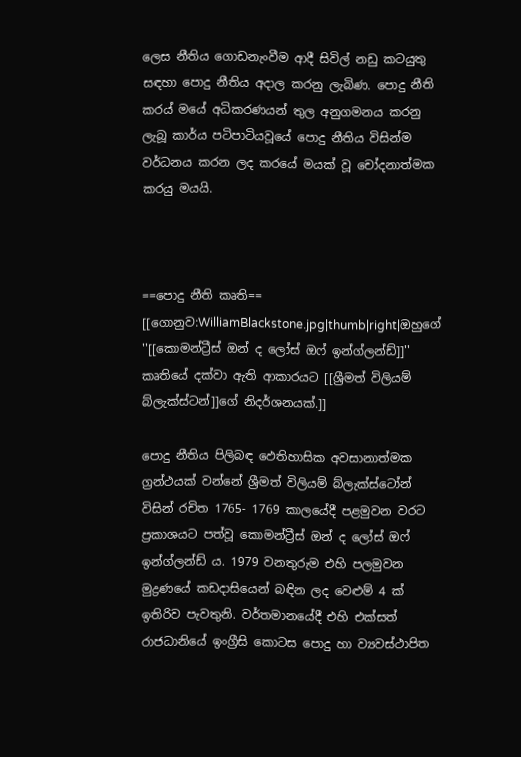ලෙස නීතිය ගොඩනැංවීම ආදී සිවිල් නඩු කටයුතු සඳහා පොදු නීතිය අදාල කරනු ලැබිණ. පොදු නීති කරය් මයේ අධිකරණයන් තුල අනුගමනය කරනු ලැබූ කාර්ය පටිපාටියවූයේ පොදු නීතිය විසින්ම වර්ධනය කරන ලද කරයේ මයක් වූ චෝදනාත්මක කරයු මයයි.



==පොදු නීති කෘති==
[[ගොනුව:WilliamBlackstone.jpg|thumb|right|ඔහුගේ ''[[කොමන්ට්‍රීස් ඔන් ද ලෝස් ඔෆ් ඉන්ග්ලන්ඩ්]]'' කෘතියේ දක්වා ඇති ආකාරයට [[ශ්‍රීමත් විලියම් බ්ලැක්ස්ටන්]]ගේ නිදර්ශනයක්.]]

පොදු නීතිය පිලිබඳ ඵෙතිහාසික අවසානාත්මක ග්‍රන්ථයක් වන්නේ ශ්‍රීමත් විලියම් බ්ලැක්ස්ටෝන් විසින් රචිත 1765- 1769 කාලයේදී පළමුවන වරට ප්‍රකාශයට පත්වූ කොමන්ට්‍රීස් ඔන් ද ලෝස් ඔෆ් ඉන්ග්ලන්ඩ් ය. 1979 වනතුරුම එහි පලමුවන මුද්‍රණයේ කඩදාසියෙන් බඳින ලද වෙළුම් 4 ක් ඉතිරිව පැවතුනි. වර්තමානයේදී එහි එක්සත් රාජධානියේ ඉංග්‍රීසි කොටස පොදු හා ව්‍යවස්ථාපිත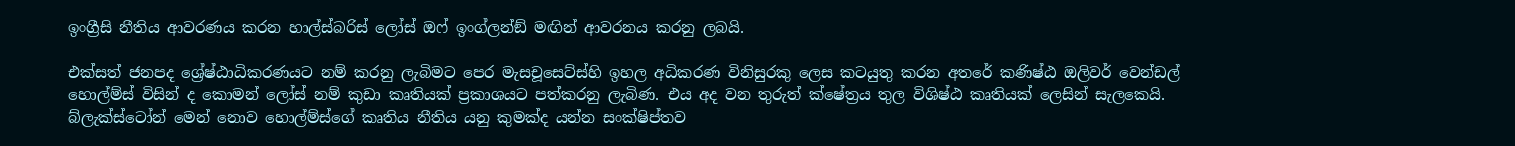ඉංග්‍රීසි නීතිය ආවරණය කරන හාල්ස්බරිස් ලෝස් ඔෆ් ඉංග්ලන්ඞ් මඟින් ආවරනය කරනු ලබයි.

එක්සත් ජනපද ශ්‍රේෂ්ඨාධිකරණයට නම් කරනු ලැබිමට පෙර මැසචූසෙට්ස්හි ඉහල අධිකරණ විනිසුරකු ලෙස කටයුතු කරන අතරේ කණිෂ්ඨ ඔලිවර් වෙන්ඩල් හොල්ම්ස් විසින් ද කොමන් ලෝස් නම් කුඩා කෘතියක් ප්‍රකාශයට පත්කරනු ලැබිණ. එය අද වන තුරුත් ක්ෂේත්‍රය තුල විශිෂ්ඨ කෘතියක් ලෙසින් සැලකෙයි. බ්ලැක්ස්ටෝන් මෙන් නොව හොල්ම්ස්ගේ කෘතිය නීතිය යනු කුමක්ද යන්න සංක්ෂිප්තව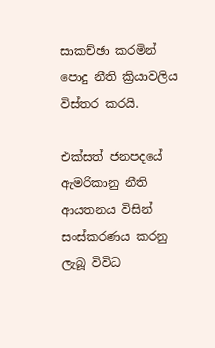සාකච්ඡා කරමින් පොදු නීති ක්‍රියාවලිය විස්තර කරයි.

එක්සත් ජනපදයේ ඇමරිකානු නීති ආයතනය විසින් සංස්කරණය කරනු ලැබූ විවිධ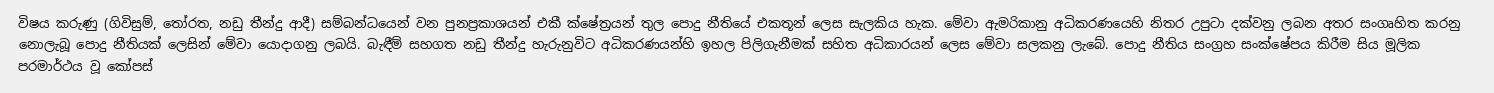විෂය කරුණු (ගිවිසුම්, තෝරත, නඩු තීන්දු ආදී) සම්බන්ධයෙන් වන පුනප්‍රකාශයන් එකී ක්ෂේත්‍රයන් තුල පොදු නීතියේ එකතූන් ලෙස සැලකිය හැක. මේවා ඇමරිකානු අධිකරණයෙහි නිතර උපුටා දක්වනු ලබන අතර සංගෘහිත කරනු නොලැබූ පොදු නීතියක් ලෙසින් මේවා යොදාගනු ලබයි. බැඳීම් සහගත නඩු තීන්දු හැරුනුවිට අධිකරණයන්හි ඉහල පිලිගැනීමක් සහිත අධිකාරයන් ලෙස මේවා සලකනු ලැබේ. පොදු නීතිය සංග්‍රහ සංක්ෂේපය කිරීම සිය මූලික පරමාර්ථය වූ කෝපස්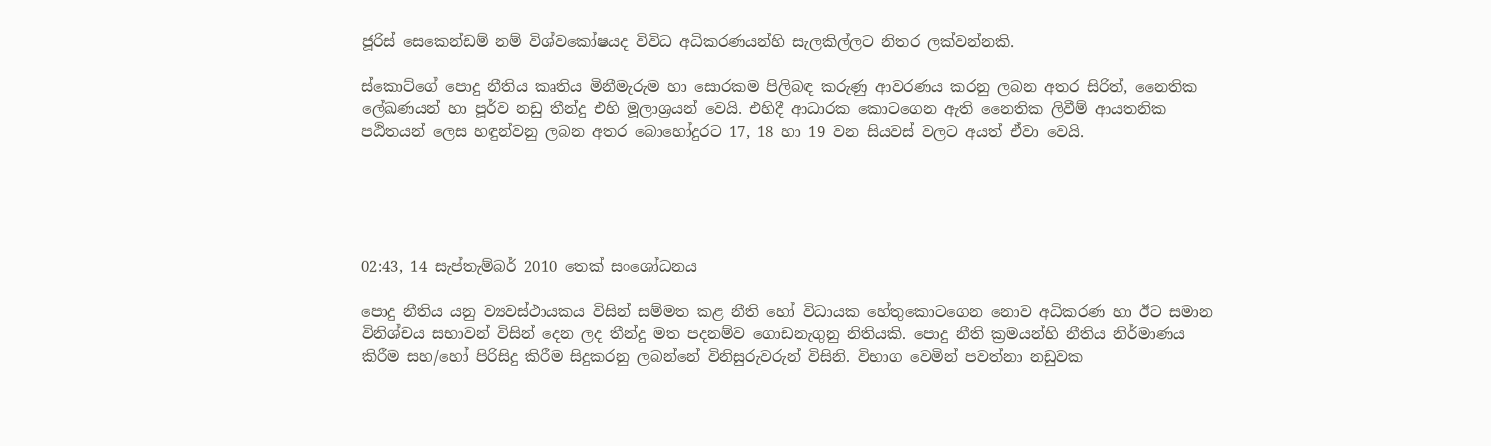ජූරිස් සෙකෙන්ඩම් නම් විශ්වකෝෂයද විවිධ අධිකරණයන්හි සැලකිල්ලට නිතර ලක්වන්නකි.

ස්කොට්ගේ පොදු නීතිය කෘතිය මිනීමැරුම හා සොරකම පිලිබඳ කරුණු ආවරණය කරනු ලබන අතර සිරිත්, නෛතික ලේඛණයන් හා පූර්ව නඩු තීන්දු එහි මූලාශ්‍රයන් වෙයි. එහිදී ආධාරක කොටගෙන ඇති නෛතික ලිවීම් ආයතනික පඨිතයන් ලෙස හඳුන්වනු ලබන අතර බොහෝදුරට 17, 18 හා 19 වන සියවස් වලට අයත් ඒවා වෙයි.





02:43, 14 සැප්තැම්බර් 2010 තෙක් සංශෝධනය

පොදු නීතිය යනු ව්‍යවස්ථායකය විසින් සම්මත කළ නීති හෝ විධායක හේතුකොටගෙන නොව අධිකරණ හා ඊට සමාන විනිශ්චය සභාවන් විසින් දෙන ලද තීන්දු මත පදනම්ව ගොඩනැගුනු නිතියකි. පොදු නීති ක්‍රමයන්හි නීතිය නිර්මාණය කිරීම සහ/හෝ පිරිසිදු කිරීම සිදුකරනු ලබන්නේ විනිසුරුවරුන් විසිනි. විභාග වෙමින් පවත්නා නඩුවක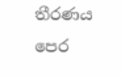තීරණය පෙර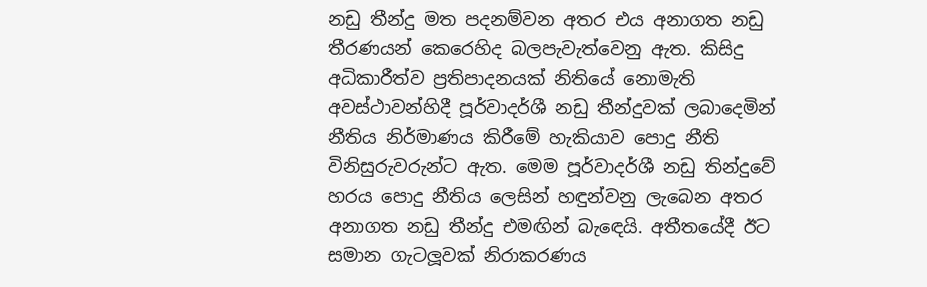නඩු තීන්දු මත පදනම්වන අතර එය අනාගත නඩු තීරණයන් කෙරෙහිද බලපැවැත්වෙනු ඇත. කිසිදු අධිකාරීත්ව ප්‍රතිපාදනයක් නිතියේ නොමැති අවස්ථාවන්හිදී පූර්වාදර්ශී නඩු තීන්දුවක් ලබාදෙමින් නීතිය නිර්මාණය කිරීමේ හැකියාව පොදු නීති විනිසුරුවරුන්ට ඇත. මෙම පූර්වාදර්ශී නඩු තින්දුවේ හරය පොදු නීතිය ලෙසින් හඳුන්වනු ලැබෙන අතර අනාගත නඩු තීන්දු එමඟින් බැඳෙයි. අතීතයේදී ඊට සමාන ගැටලූවක් නිරාකරණය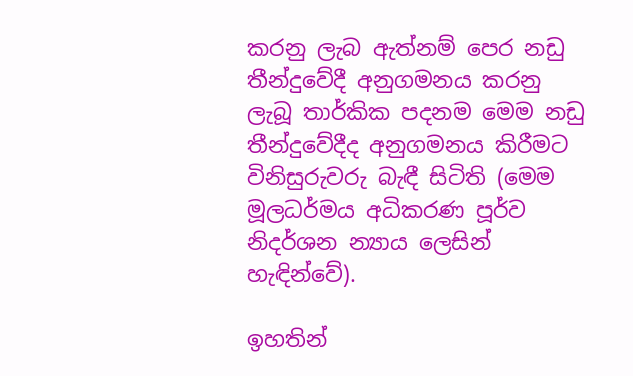කරනු ලැබ ඇත්නම් පෙර නඩු තීන්දුවේදී අනුගමනය කරනු ලැබූ තාර්කික පදනම මෙම නඩු තීන්දුවේදීද අනුගමනය කිරීමට විනිසුරුවරු බැඳී සිටිති (මෙම මූලධර්මය අධිකරණ පූර්ව නිදර්ශන න්‍යාය ලෙසින් හැඳින්වේ).

ඉහතින්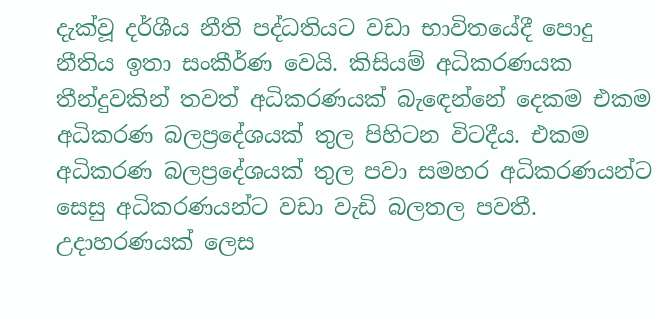දැක්වූ දර්ශීය නීති පද්ධතියට වඩා භාවිතයේදී පොදු නීතිය ඉතා සංකීර්ණ වෙයි. කිසියම් අධිකරණයක තීන්දුවකින් තවත් අධිකරණයක් බැඳෙන්නේ දෙකම එකම අධිකරණ බලප්‍රදේශයක් තුල පිහිටන විටදීය. එකම අධිකරණ බලප්‍රදේශයක් තුල පවා සමහර අධිකරණයන්ට සෙසු අධිකරණයන්ට වඩා වැඩි බලතල පවතී. උදාහරණයක් ලෙස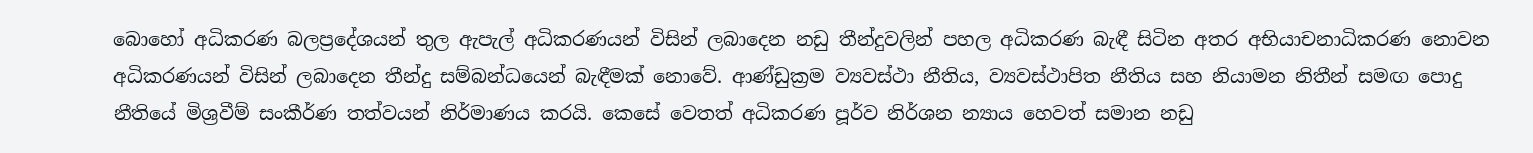බොහෝ අධිකරණ බලප්‍රදේශයන් තුල ඇපැල් අධිකරණයන් විසින් ලබාදෙන නඩු තීන්දුවලින් පහල අධිකරණ බැඳී සිටින අතර අභියාචනාධිකරණ නොවන අධිකරණයන් විසින් ලබාදෙන තීන්දු සම්බන්ධයෙන් බැඳීමක් නොවේ. ආණ්ඩුක්‍රම ව්‍යවස්ථා නීතිය, ව්‍යවස්ථාපිත නීතිය සහ නියාමන නිතීන් සමඟ පොදු නීතියේ මිශ්‍රවීම් සංකීර්ණ තත්වයන් නිර්මාණය කරයි. කෙසේ වෙතත් අධිකරණ පූර්ව නිර්ශන න්‍යාය හෙවත් සමාන නඩු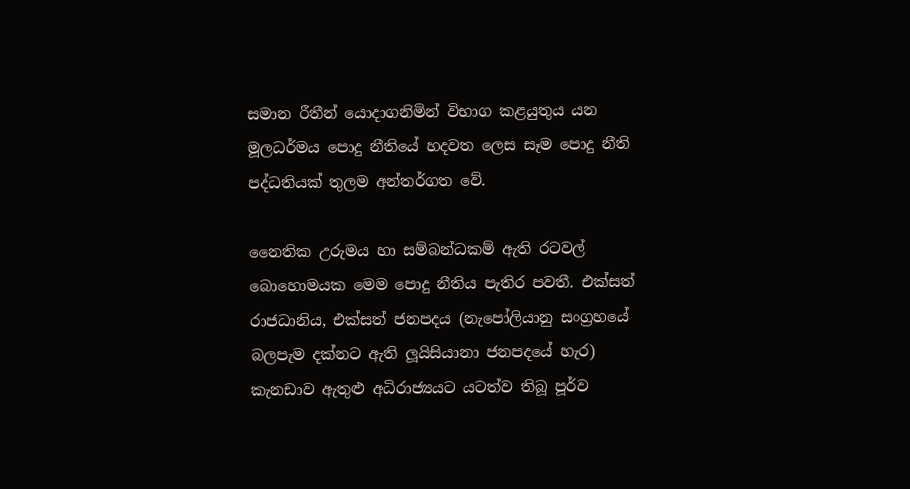සමාන රීතීන් යොදාගනිමින් විභාග කළයුතුය යන මූලධර්මය පොදු නීතියේ හදවත ලෙස සෑම පොදු නීති පද්ධතියක් තුලම අන්තර්ගත වේ.

නෛතික උරුමය හා සම්බන්ධකම් ඇති රටවල් බොහොමයක මෙම පොදු නීතිය පැතිර පවතී. එක්සත් රාජධානිය, එක්සත් ජනපදය (නැපෝලියානු සංග්‍රහයේ බලපැම දක්නට ඇති ලූයිසියානා ජනපදයේ හැර) කැනඩාව ඇතුළු අධිරාජ්‍යයට යටත්ව තිබූ පූර්ව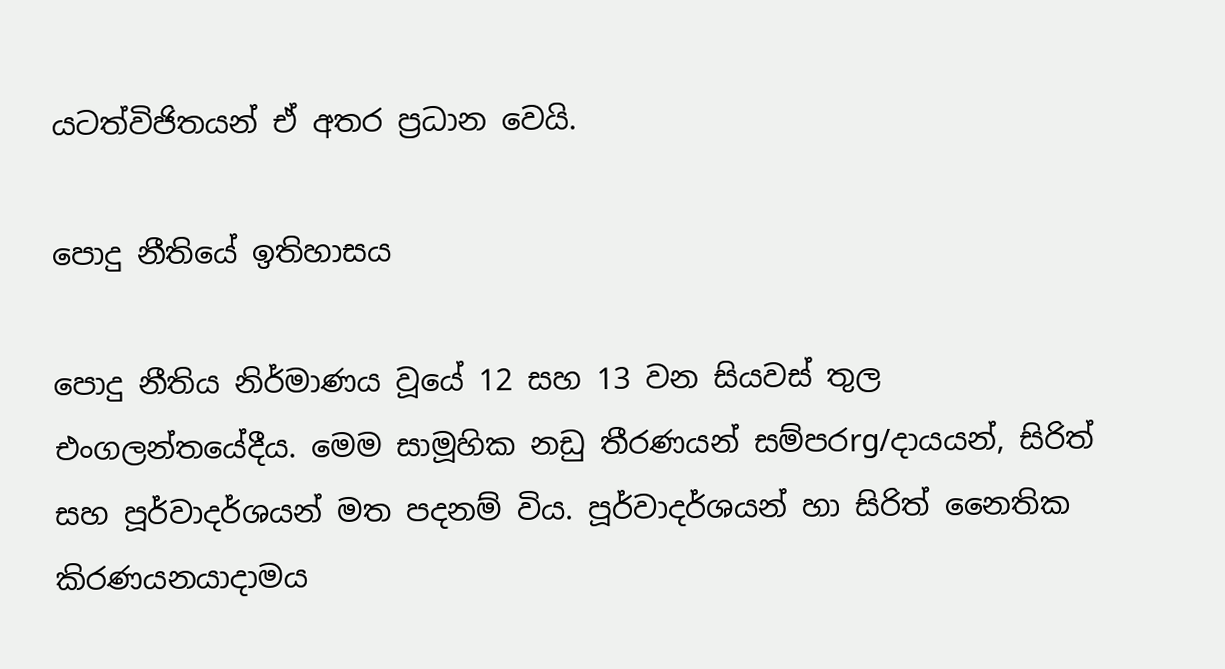යටත්විජිතයන් ඒ අතර ප්‍රධාන වෙයි.

පොදු නීතියේ ඉතිහාසය

පොදු නීතිය නිර්මාණය වූයේ 12 සහ 13 වන සියවස් තුල එංගලන්තයේදීය. මෙම සාමූහික නඩු තීරණයන් සම්පරrg/දායයන්, සිරිත් සහ පූර්වාදර්ශයන් මත පදනම් විය. පූර්වාදර්ශයන් හා සිරිත් නෛතික කිරණයනයාදාමය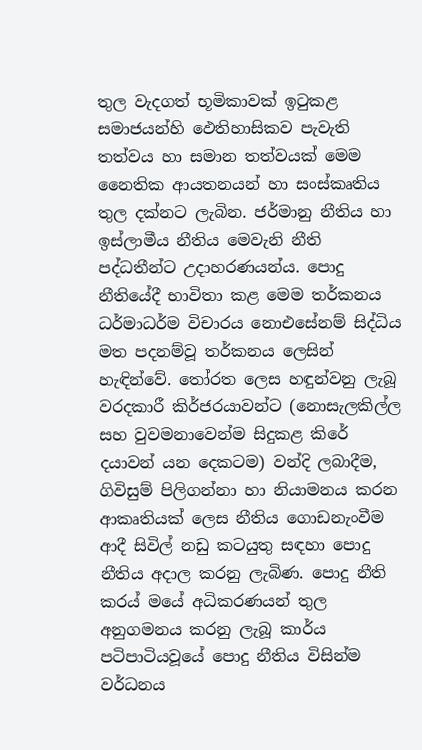තුල වැදගත් භූමිකාවක් ඉටුකළ සමාජයන්හි ඵෙතිහාසිකව පැවැති තත්වය හා සමාන තත්වයක් මෙම නෛතික ආයතනයන් හා සංස්කෘතිය තුල දක්නට ලැබින. ජර්මානු නීතිය හා ඉස්ලාමීය නීතිය මෙවැනි නීති පද්ධතීන්ට උදාහරණයන්ය. පොදු නීතියේදී භාවිතා කළ මෙම තර්කනය ධර්මාධර්ම විචාරය නොඑසේනම් සිද්ධිය මත පදනම්වූ තර්කනය ලෙසින් හැඳින්වේ. තෝරත ලෙස හඳුන්වනු ලැබූ වරදකාරී කිර්ජරයාවන්ට (නොසැලකිල්ල සහ වුවමනාවෙන්ම සිදුකළ කිරේ දයාවන් යන දෙකටම) වන්දි ලබාදීම, ගිවිසුම් පිලිගන්නා හා නියාමනය කරන ආකෘතියක් ලෙස නීතිය ගොඩනැංවීම ආදී සිවිල් නඩු කටයුතු සඳහා පොදු නීතිය අදාල කරනු ලැබිණ. පොදු නීති කරය් මයේ අධිකරණයන් තුල අනුගමනය කරනු ලැබූ කාර්ය පටිපාටියවූයේ පොදු නීතිය විසින්ම වර්ධනය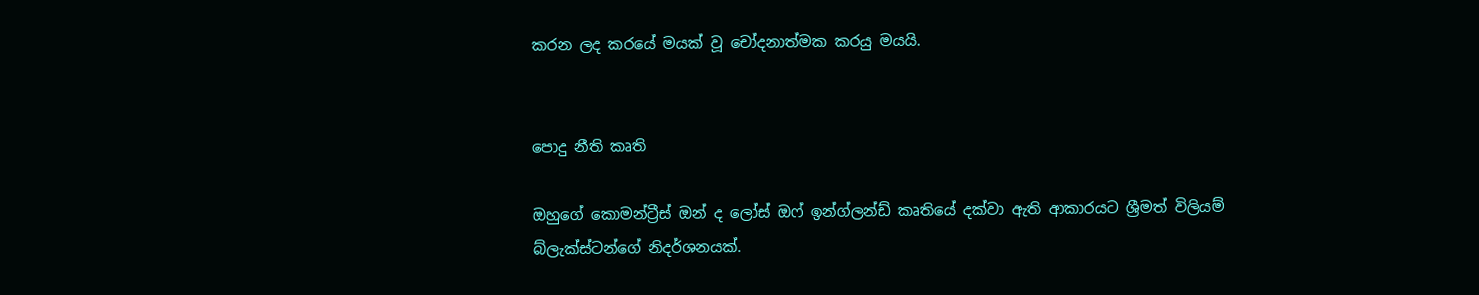කරන ලද කරයේ මයක් වූ චෝදනාත්මක කරයු මයයි.


පොදු නීති කෘති

ඔහුගේ කොමන්ට්‍රීස් ඔන් ද ලෝස් ඔෆ් ඉන්ග්ලන්ඩ් කෘතියේ දක්වා ඇති ආකාරයට ශ්‍රීමත් විලියම් බ්ලැක්ස්ටන්ගේ නිදර්ශනයක්.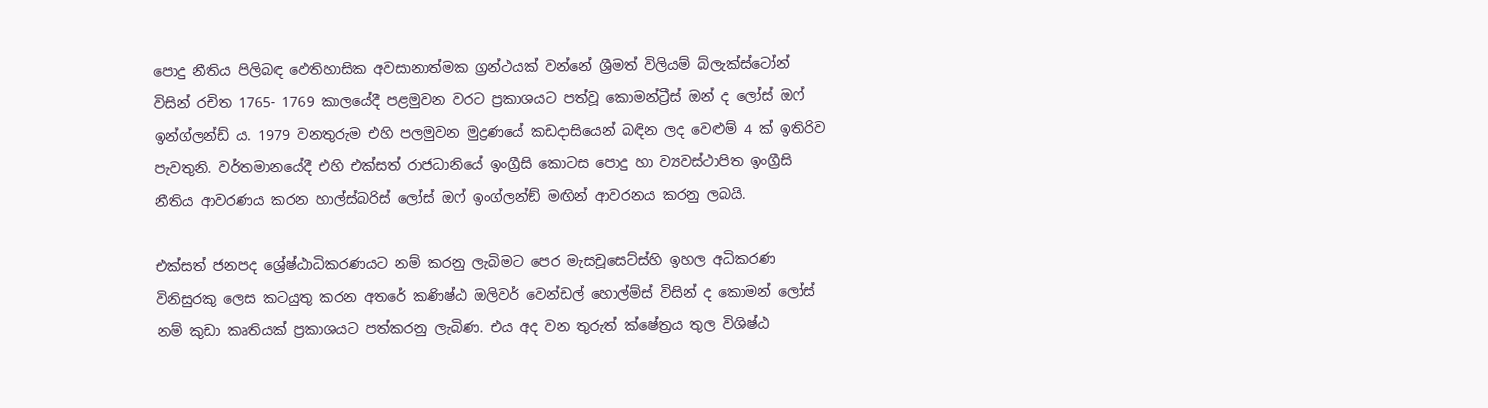පොදු නීතිය පිලිබඳ ඵෙතිහාසික අවසානාත්මක ග්‍රන්ථයක් වන්නේ ශ්‍රීමත් විලියම් බ්ලැක්ස්ටෝන් විසින් රචිත 1765- 1769 කාලයේදී පළමුවන වරට ප්‍රකාශයට පත්වූ කොමන්ට්‍රීස් ඔන් ද ලෝස් ඔෆ් ඉන්ග්ලන්ඩ් ය. 1979 වනතුරුම එහි පලමුවන මුද්‍රණයේ කඩදාසියෙන් බඳින ලද වෙළුම් 4 ක් ඉතිරිව පැවතුනි. වර්තමානයේදී එහි එක්සත් රාජධානියේ ඉංග්‍රීසි කොටස පොදු හා ව්‍යවස්ථාපිත ඉංග්‍රීසි නීතිය ආවරණය කරන හාල්ස්බරිස් ලෝස් ඔෆ් ඉංග්ලන්ඞ් මඟින් ආවරනය කරනු ලබයි.

එක්සත් ජනපද ශ්‍රේෂ්ඨාධිකරණයට නම් කරනු ලැබිමට පෙර මැසචූසෙට්ස්හි ඉහල අධිකරණ විනිසුරකු ලෙස කටයුතු කරන අතරේ කණිෂ්ඨ ඔලිවර් වෙන්ඩල් හොල්ම්ස් විසින් ද කොමන් ලෝස් නම් කුඩා කෘතියක් ප්‍රකාශයට පත්කරනු ලැබිණ. එය අද වන තුරුත් ක්ෂේත්‍රය තුල විශිෂ්ඨ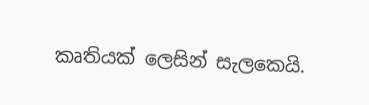කෘතියක් ලෙසින් සැලකෙයි.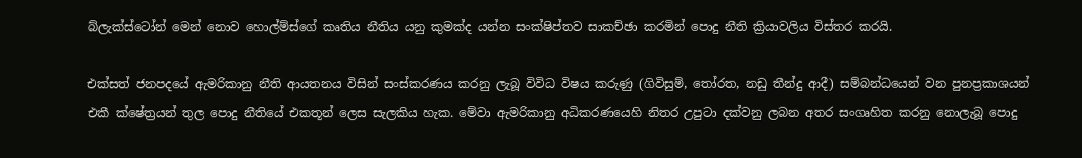බ්ලැක්ස්ටෝන් මෙන් නොව හොල්ම්ස්ගේ කෘතිය නීතිය යනු කුමක්ද යන්න සංක්ෂිප්තව සාකච්ඡා කරමින් පොදු නීති ක්‍රියාවලිය විස්තර කරයි.

එක්සත් ජනපදයේ ඇමරිකානු නීති ආයතනය විසින් සංස්කරණය කරනු ලැබූ විවිධ විෂය කරුණු (ගිවිසුම්, තෝරත, නඩු තීන්දු ආදී) සම්බන්ධයෙන් වන පුනප්‍රකාශයන් එකී ක්ෂේත්‍රයන් තුල පොදු නීතියේ එකතූන් ලෙස සැලකිය හැක. මේවා ඇමරිකානු අධිකරණයෙහි නිතර උපුටා දක්වනු ලබන අතර සංගෘහිත කරනු නොලැබූ පොදු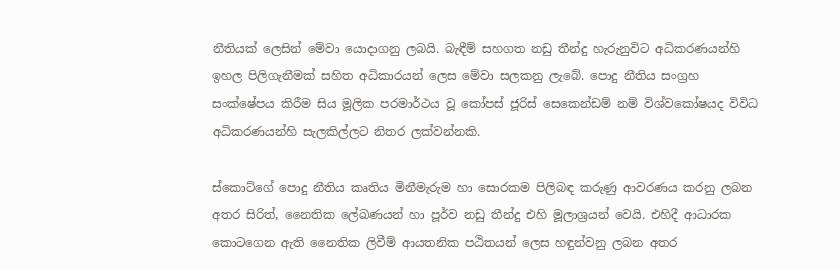නීතියක් ලෙසින් මේවා යොදාගනු ලබයි. බැඳීම් සහගත නඩු තීන්දු හැරුනුවිට අධිකරණයන්හි ඉහල පිලිගැනීමක් සහිත අධිකාරයන් ලෙස මේවා සලකනු ලැබේ. පොදු නීතිය සංග්‍රහ සංක්ෂේපය කිරීම සිය මූලික පරමාර්ථය වූ කෝපස් ජූරිස් සෙකෙන්ඩම් නම් විශ්වකෝෂයද විවිධ අධිකරණයන්හි සැලකිල්ලට නිතර ලක්වන්නකි.

ස්කොට්ගේ පොදු නීතිය කෘතිය මිනීමැරුම හා සොරකම පිලිබඳ කරුණු ආවරණය කරනු ලබන අතර සිරිත්, නෛතික ලේඛණයන් හා පූර්ව නඩු තීන්දු එහි මූලාශ්‍රයන් වෙයි. එහිදී ආධාරක කොටගෙන ඇති නෛතික ලිවීම් ආයතනික පඨිතයන් ලෙස හඳුන්වනු ලබන අතර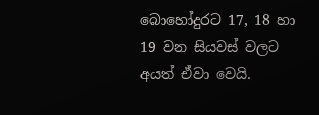බොහෝදුරට 17, 18 හා 19 වන සියවස් වලට අයත් ඒවා වෙයි.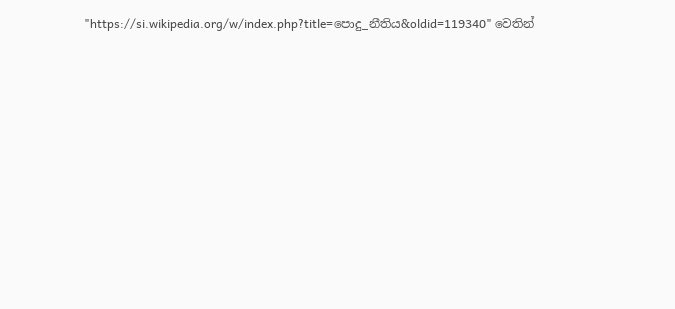"https://si.wikipedia.org/w/index.php?title=පොදු_නීතිය&oldid=119340" වෙතින්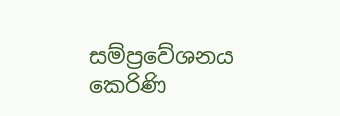සම්ප්‍රවේශනය කෙරිණි